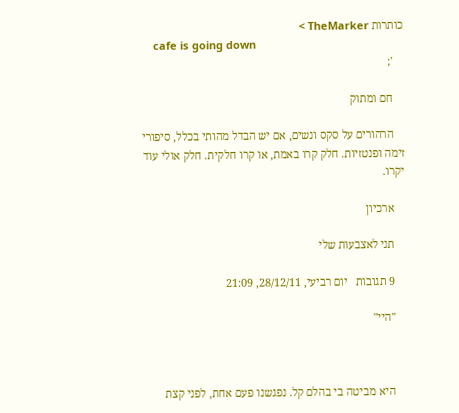כותרות TheMarker >
    cafe is going down
    ';

    חם ומתוק

    הרהורים על סקס ונשים, אם יש הבדל מהותי בכלל, סיפורי זימה ופנטזיות. חלק קרו באמת, או קרו חלקית. חלק אולי עוד יקרו.

    ארכיון

    תני לאצבעות שלי

    9 תגובות   יום רביעי, 28/12/11, 21:09

    "היי"



    היא מביטה בי בהלם קל. נפגשנו פעם אחת, לפני קצת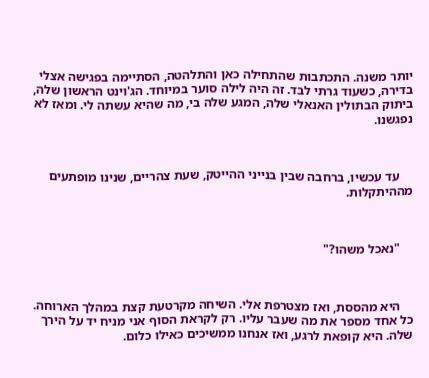יותר משנה. התכתבות שהתחילה כאן והתלהטה, הסתיימה בפגישה אצלי בדירה, כשעוד גרתי לבד. זה היה לילה סוער במיוחד. הג'וינט הראשון שלה, ביתוק הבתולין האנאלי שלה, המגע שלה בי, מה שהיא עשתה לי. ומאז לא נפגשנו.



    עד עכשיו, ברחבה שבין בנייני ההייטק, שעת צהריים, שנינו מופתעים מההיתקלות.



    "נאכל משהו?"



    היא מהססת, ואז מצטרפת אלי. השיחה מקרטעת קצת במהלך הארוחה. כל אחד מספר את מה שעבר עליו. רק לקראת הסוף אני מניח יד על הירך שלה. היא קופאת לרגע, ואז אנחנו ממשיכים כאילו כלום.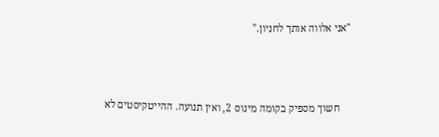"אני אלווה אותך לחניון."



    חשוך מספיק בקומה מינוס 2, ואין תנועה. ההייטקיסטים לא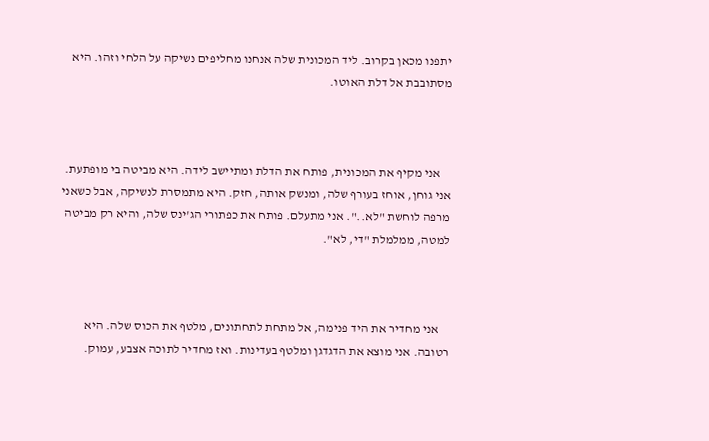יתפנו מכאן בקרוב. ליד המכונית שלה אנחנו מחליפים נשיקה על הלחי וזהו. היא מסתובבת אל דלת האוטו.



    אני מקיף את המכונית, פותח את הדלת ומתיישב לידה. היא מביטה בי מופתעת. אני גוחן, אוחז בעורף שלה, ומנשק אותה, חזק. היא מתמסרת לנשיקה, אבל כשאני מרפה לוחשת "לא..". אני מתעלם. פותח את כפתורי הג'ינס שלה, והיא רק מביטה למטה, ממלמלת "די, לא".



    אני מחדיר את היד פנימה, אל מתחת לתחתונים, מלטף את הכוס שלה. היא רטובה. אני מוצא את הדגדגן ומלטף בעדינות. ואז מחדיר לתוכה אצבע, עמוק.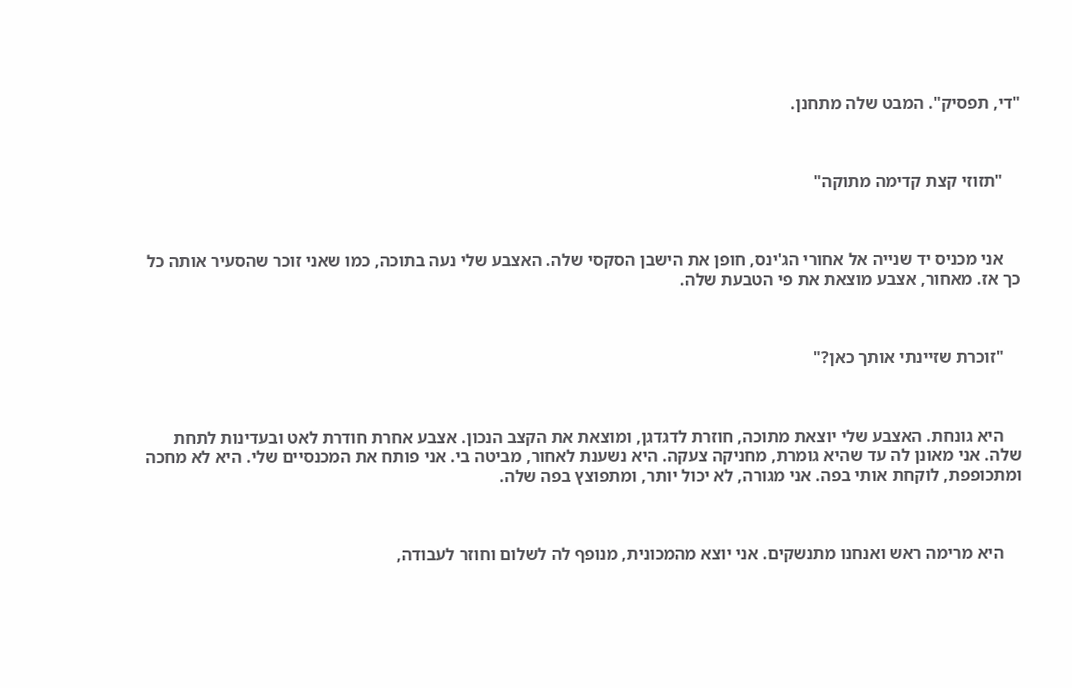"די, תפסיק". המבט שלה מתחנן.



    "תזוזי קצת קדימה מתוקה"



    אני מכניס יד שנייה אל אחורי הג'ינס, חופן את הישבן הסקסי שלה. האצבע שלי נעה בתוכה, כמו שאני זוכר שהסעיר אותה כל כך אז. מאחור, אצבע מוצאת את פי הטבעת שלה.



    "זוכרת שזיינתי אותך כאן?"



    היא גונחת. האצבע שלי יוצאת מתוכה, חוזרת לדגדגן, ומוצאת את הקצב הנכון. אצבע אחרת חודרת לאט ובעדינות לתחת שלה. אני מאונן לה עד שהיא גומרת, מחניקה צעקה. היא נשענת לאחור, מביטה בי. אני פותח את המכנסיים שלי. היא לא מחכה ומתכופפת, לוקחת אותי בפה. אני מגורה, לא יכול יותר, ומתפוצץ בפה שלה.



    היא מרימה ראש ואנחנו מתנשקים. אני יוצא מהמכונית, מנופף לה לשלום וחוזר לעבודה,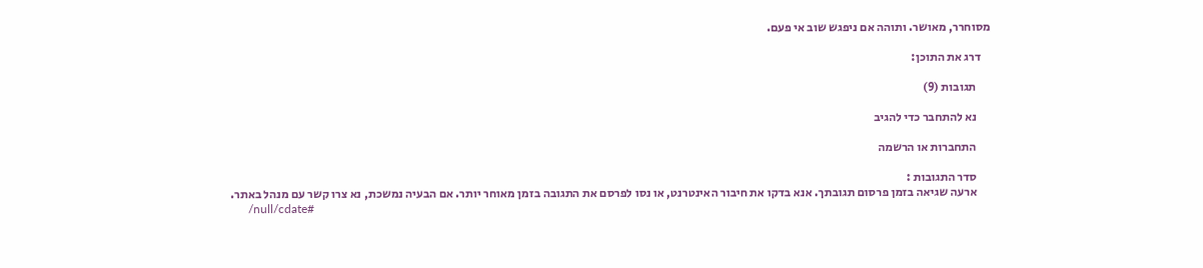מסוחרר, מאושר. ותוהה אם ניפגש שוב אי פעם.

    דרג את התוכן:

      תגובות (9)

      נא להתחבר כדי להגיב

      התחברות או הרשמה

      סדר התגובות :
      ארעה שגיאה בזמן פרסום תגובתך. אנא בדקו את חיבור האינטרנט, או נסו לפרסם את התגובה בזמן מאוחר יותר. אם הבעיה נמשכת, נא צרו קשר עם מנהל באתר.
      /null/cdate#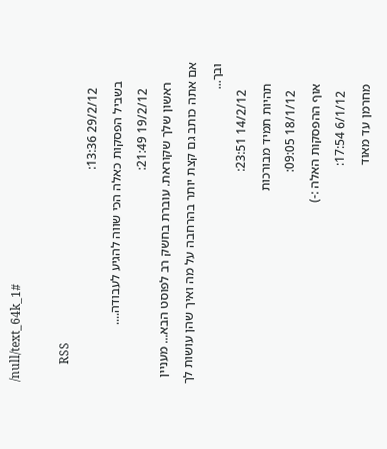/null/text_64k_1#

      RSS
        29/2/12 13:36:
      בשביל הפסקות כאלה הכי שווה להגיע לעבודה....
        19/2/12 21:49:
      ראשון שלך שקוראת. עוברת בחשק רב לפוסט הבא... מעניין אם אתה כותב גם קצת יותר בהרחבה על מה ואיך שהן עושות לך ובך...
        14/2/12 23:51:
      תהיות תמיד מבורכות
        18/1/12 09:05:
      אוף ההפסקות האלה :-)
        6/1/12 17:54:
      מחרמן עד מאוד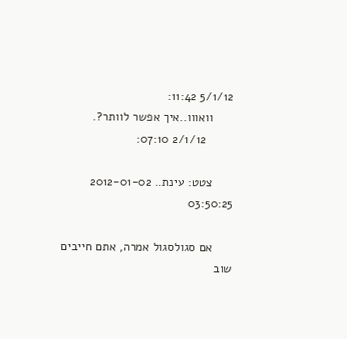5/1/12 11:42:
      וואווו..איך אפשר לוותר?.
        2/1/12 07:10:

      צטט: עינת.. 2012-01-02 03:50:25

      אם סגולסגול אמרה, אתם חייבים שוב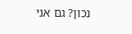נכון? גם אני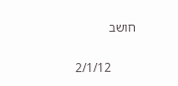חושב

        2/1/12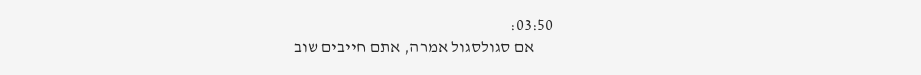03:50:
      אם סגולסגול אמרה, אתם חייבים שוב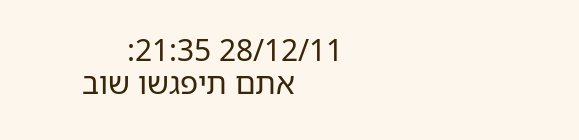28/12/11 21:35:
      אתם תיפגשו שוב